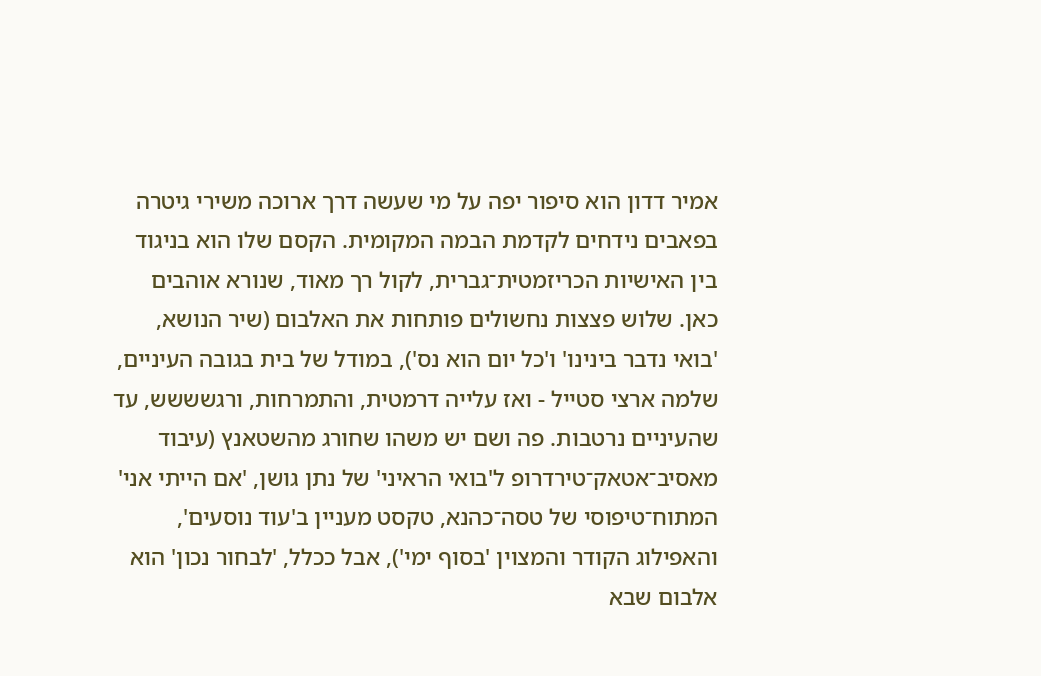אמיר דדון הוא סיפור יפה על מי שעשה דרך ארוכה משירי גיטרה בפאבים נידחים לקדמת הבמה המקומית. הקסם שלו הוא בניגוד בין האישיות הכריזמטית־גברית, לקול רך מאוד, שנורא אוהבים כאן. שלוש פצצות נחשולים פותחות את האלבום (שיר הנושא, 'בואי נדבר בינינו' ו'כל יום הוא נס'), במודל של בית בגובה העיניים, שלמה ארצי סטייל - ואז עלייה דרמטית, והתמרחות, ורגשששש, עד שהעיניים נרטבות. פה ושם יש משהו שחורג מהשטאנץ (עיבוד מאסיב־אטאק־טירדרופ ל'בואי הראיני' של נתן גושן, 'אם הייתי אני' המתוח־טיפוסי של טסה־כהנא, טקסט מעניין ב'עוד נוסעים', והאפילוג הקודר והמצוין 'בסוף ימי'), אבל ככלל, 'לבחור נכון' הוא אלבום שבא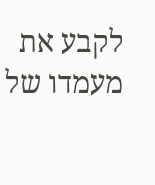לקבע את מעמדו של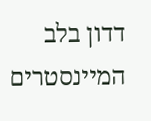דדון בלב המיינסטרים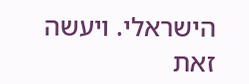הישראלי. ויעשה זאת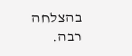בהצלחה רבה.